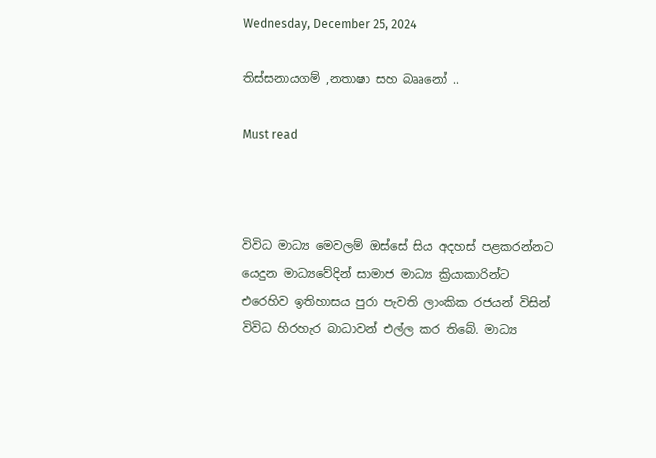Wednesday, December 25, 2024

තිස්සනායගම් ,නතාෂා සහ බෲනෝ ..

Must read



විවිධ මාධ්‍ය මෙවලම් ඔස්සේ සිය අදහස් පළකරන්නට යෙදුන මාධ්‍යවේදින් සාමාජ මාධ්‍ය ක්‍රියාකාරින්ට එරෙහිව ඉතිහාසය පුරා පැවති ලාංකික රජයන් විසින් විවිධ හිරහැර බාධාවන් එල්ල කර තිබේ. මාධ්‍ය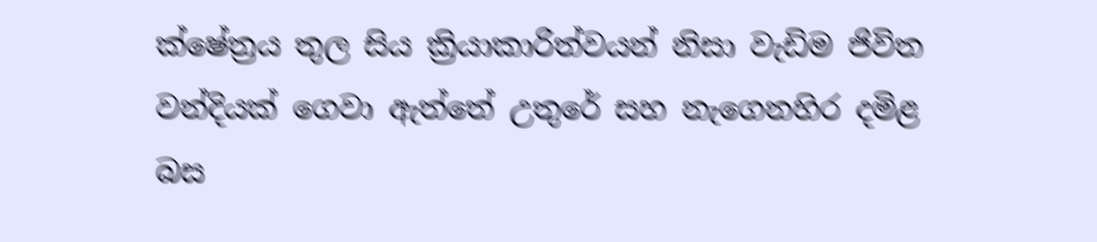ක්ෂේත්‍රය තුල සිය ක්‍රියාකාරිත්වයන් නිසා වැඩිම ජිවිත වන්දියක් ගෙවා ඇත්තේ උතුරේ සහ නැගෙනහිර දමිළ බස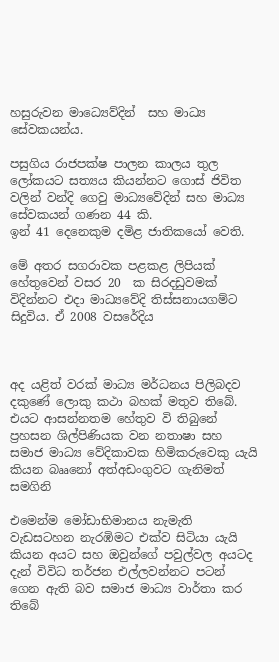හසුරුවන මාධ්‍යෙව්දින්  සහ මාධ්‍ය සේවකයන්ය.

පසුගිය රාජපක්ෂ පාලන කාලය තුල ලෝකයට සත්‍යය කියන්නට ගොස් ජිවිත වලින් වන්දි ගෙවු මාධ්‍යවේදින් සහ මාධ්‍ය සේවකයන් ගණන 44 කි.
ඉන් 41 දෙනෙකුම දමිළ ජාතිකයෝ වෙති.

මේ අතර සගරාවක පළකළ ලිපියක් හේතුවෙන් වසර 20  ක සිරදඩුවමක් විදින්නට එදා මාධ්‍යවේදි තිස්සනායගම්ට සිදුවිය. ඒ 2008 වසරේදිය



අද යළිත් වරක් මාධ්‍ය මර්ධනය පිලිබදව දකුණේ ලොකු කථා බහක් මතුව තිබේ. එයට ආසන්නතම හේතුව වි තිබුනේ ප්‍රහසන ශිල්පිණියක වන නතාෂා සහ සමාජ මාධ්‍ය වේදිකාවක හිමිකරුවෙකු යැයි කියන බෲනෝ අත්අඩංගුවට ගැනිමත් සමගිනි

එමෙන්ම මෝඩාභිමානය නැමැති වැඩසටහන නැරඹිමට එක්ව සිටියා යැයි කියන අයට සහ ඔවුන්ගේ පවුල්වල අයටද දැන් විවිධ තර්ජන එල්ලවන්නට පටන් ගෙන ඇති බව සමාජ මාධ්‍ය වාර්තා කර තිබේ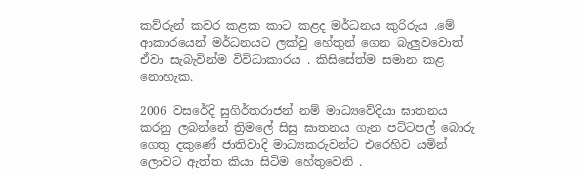කව්රුන් කවර කළක කාට කළද මර්ධනය කුරිරුය .මේ ආකාරයෙන් මර්ධනයට ලක්වු හේතුන් ගෙන බැලුවවොත් ඒවා සැබැවින්ම විවිධාකාරය . කිසිසේත්ම සමාන කළ නොහැක.

2006 වසරේදි සුගිර්තරාජන් නම් මාධ්‍යවේදියා ඝාතනය කරනු ලබන්නේ ත්‍රිමලේ සිසු ඝාතනය ගැන පට්ටපල් බොරු ගෙතු දකුණේ ජාතිවාදි මාධ්‍යකරුවන්ට එරෙහිව යමින් ලොවට ඇත්ත කියා සිටිම හේතුවෙනි .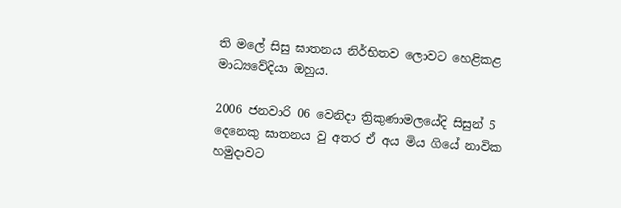ති මලේ සිසු ඝාතනය නිර්භිතව ලොවට හෙළිකළ මාධ්‍යවේදියා ඔහුය.

2006 ජනවාරි 06 වෙනිදා ත්‍රිකුණාමලයේදි සිසුන් 5 දෙනෙකු ඝාතනය වු අතර ඒ අය මිය ගියේ නාවික හමුදාවට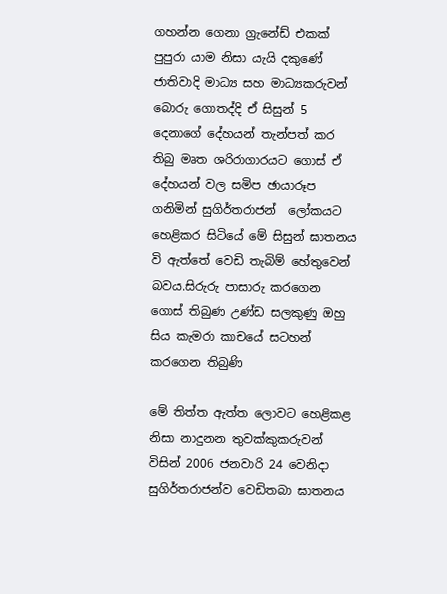ගහන්න ගෙනා ග්‍රැනේඩ් එකක් පුපුරා යාම නිසා යැයි දකුණේ ජාතිවාදි මාධ්‍ය සහ මාධ්‍යකරුවන් බොරු ගොතද්දි ඒ සිසුන් 5 දෙනාගේ දේහයන් තැන්පත් කර තිබු මෘත ශරිරාගාරයට ගොස් ඒ දේහයන් වල සමිප ඡායාරූප ගනිමින් සුගිර්තරාජන්  ලෝකයට හෙළිකර සිටියේ මේ සිසුන් ඝාතනය වි ඇත්තේ වෙඩි තැබිම් හේතුවෙන් බවය.සිරුරු පාසාරු කරගෙන ගොස් තිබුණ උණ්ඩ සලකුණු ඔහු සිය කැමරා කාචයේ සටහන් කරගෙන තිබුණි

මේ තිත්ත ඇත්ත ලොවට හෙළිකළ  නිසා නාදුනන තුවක්කුකරුවන් විසින් 2006 ජනවාරි 24 වෙනිදා සුගිර්තරාජන්ව වෙඩිතබා ඝාතනය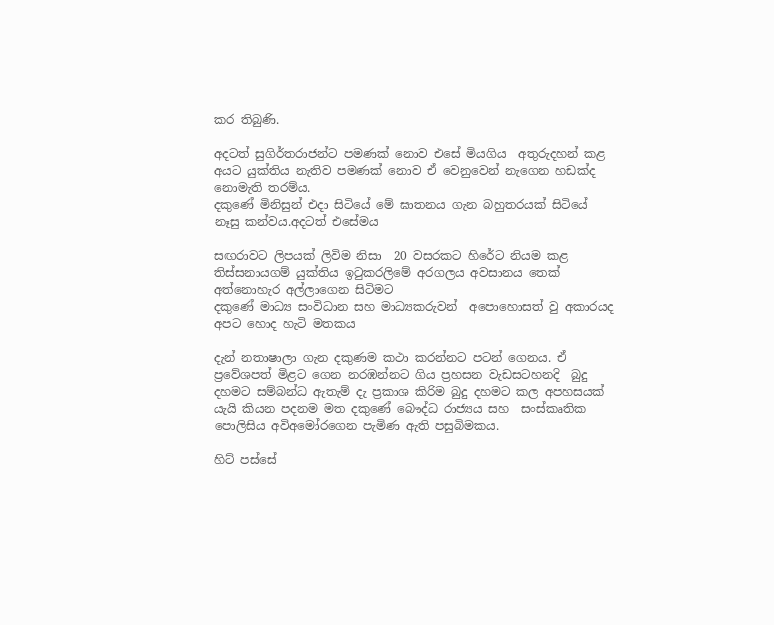කර තිබුණි.

අදටත් සුගිර්තරාජන්ට පමණක් නොව එසේ මියගිය  අතුරුදහන් කළ අයට යුක්තිය නැතිව පමණක් නොව ඒ වෙනුවෙන් නැගෙන හඩක්ද නොමැති තරම්ය.
දකුණේ මිනිසුන් එදා සිටියේ මේ ඝාතනය ගැන බහුතරයක් සිටියේ නෑසු කන්වය.අදටත් එසේමය

සඟරාවට ලිපයක් ලිවිම නිසා  20 වසරකට හිරේට නියම කළ තිස්සනායගම් යුක්තිය ඉටුකරලිමේ අරගලය අවසානය තෙක් අත්නොහැර අල්ලාගෙන සිටිමට
දකුණේ මාධ්‍ය සංවිධාන සහ මාධ්‍යකරුවන්  අපොහොසත් වු අකාරයද අපට හොද හැටි මතකය

දැන් නතාෂාලා ගැන දකුණම කථා කරන්නට පටන් ගෙනය. ඒ ප්‍රවේශපත් මිළට ගෙන නරඹන්නට ගිය ප්‍රහසන වැඩසටහනදි  බුදු දහමට සම්බන්ධ ඇතැම් දැ ප්‍රකාශ කිරිම බුදු දහමට කල අපහසයක් යැයි කියන පදනම මත දකුණේ බෞද්ධ රාජ්‍යය සහ  සංස්කෘතික පොලිසිය අවිඅමෝරගෙන පැමිණ ඇති පසුබිමකය.

හිට් පස්සේ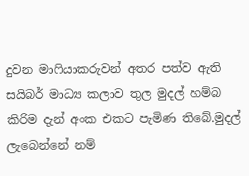දුවන මාෆියාකරුවන් අතර පත්ව ඇති සයිබර් මාධ්‍ය කලාව තුල මුදල් හම්බ කිරිම දැන් අංක එකට පැමිණ තිබේ.මුදල් ලැබෙන්නේ නම්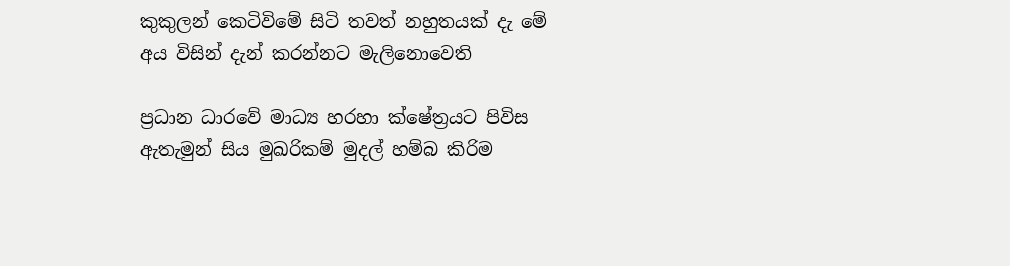කුකුලන් කෙටිවිමේ සිටි තවත් නහුතයක් දැ මේ අය විසින් දැන් කරන්නට මැලිනොවෙති

ප්‍රධාන ධාරවේ මාධ්‍ය හරහා ක්ෂේත්‍රයට පිවිස ඇතැමුන් සිය මුඛරිකම් මුදල් හම්බ කිරිම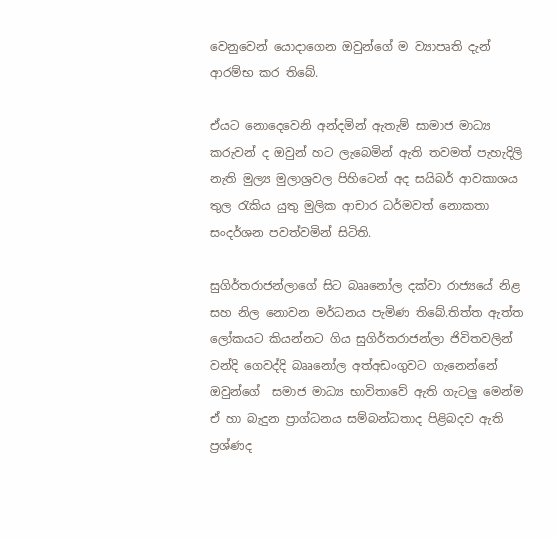වෙනුවෙන් යොදාගෙන ඔවුන්ගේ ම ව්‍යාපෘති දැන් ආරම්භ කර තිබේ.

ඒයට නොදෙවෙනි අන්දමින් ඇතැම් සාමාජ මාධ්‍ය කරුවන් ද ඔවුන් හට ලැබෙමින් ඇති තවමත් පැහැදිලි නැති මුල්‍ය මුලාශ්‍රවල පිහිටෙන් අද සයිබර් ආවකාශය තුල රැකිය යුතු මුලික ආචාර ධර්මවත් නොකතා සංදර්ශන පවත්වමින් සිටිති.

සුගිර්තරාජන්ලාගේ සිට බෲනෝල දක්වා රාජ්‍යයේ නිළ සහ නිල නොවන මර්ධනය පැමිණ තිබේ.තිත්ත ඇත්ත ලෝකයට කියන්නට ගිය සුගිර්තරාජන්ලා ජිවිතවලින් වන්දි ගෙවද්දි බෲනෝල අත්අඩංගුවට ගැනෙන්නේ ඔවුන්ගේ  සමාජ මාධ්‍ය භාවිතාවේ ඇති ගැටලු මෙන්ම  ඒ හා බැදුන ප්‍රාග්ධනය සම්බන්ධතාද පිළිබදව ඇති ප්‍රශ්ණද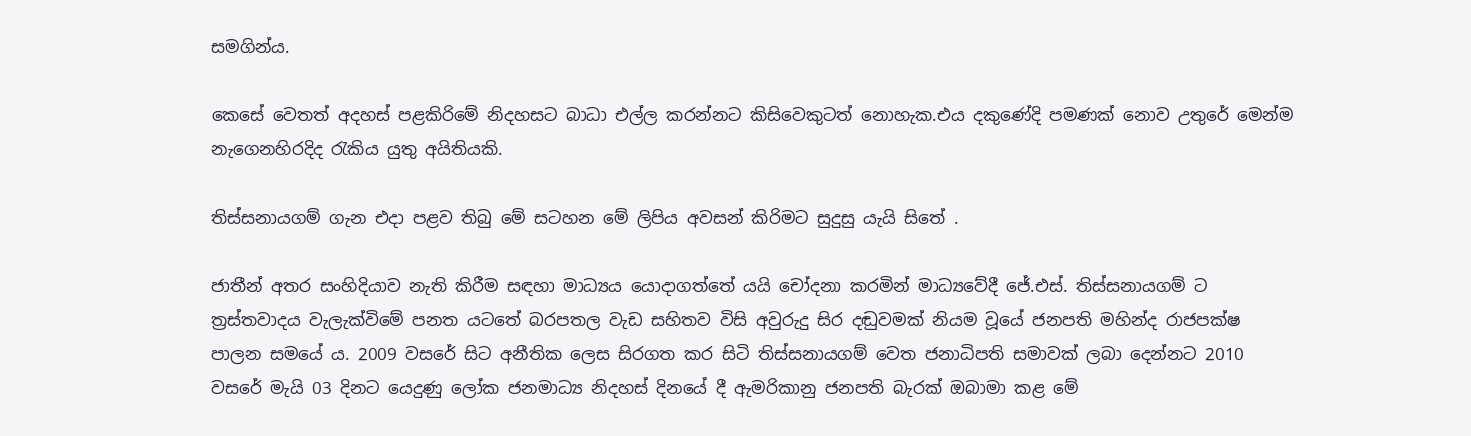සමගින්ය.

කෙසේ වෙතත් අදහස් පළකිරිමේ නිදහසට බාධා එල්ල කරන්නට කිසිවෙකුටත් නොහැක.එය දකුණේදි පමණක් නොව උතුරේ මෙන්ම නැගෙනහිරදිද රැකිය යුතු අයිතියකි.

තිස්සනායගම් ගැන එදා පළව තිබු මේ සටහන මේ ලිපිය අවසන් කිරිමට සුදුසු යැයි සිතේ .

ජාතීන් අතර සංහිදියාව නැති කිරීම සඳහා මාධ්‍යය යොදාගත්තේ යයි චෝදනා කරමින් මාධ්‍යවේදී ජේ.එස්. තිස්සනායගම් ට ත්‍රස්තවාදය වැලැක්විමේ පනත යටතේ බරපතල වැඩ සහිතව විසි අවුරුදු සිර දඬුවමක් නියම වූයේ ජනපති මහින්ද රාජපක්ෂ පාලන සමයේ ය. 2009 වසරේ සිට අනීතික ලෙස සිරගත කර සිටි තිස්සනායගම් වෙත ජනාධිපති සමාවක් ලබා දෙන්නට 2010 වසරේ මැයි 03 දිනට යෙදුණු ලෝක ජනමාධ්‍ය නිදහස් දිනයේ දී ඇමරිකානු ජනපති බැරක් ඔබාමා කළ මේ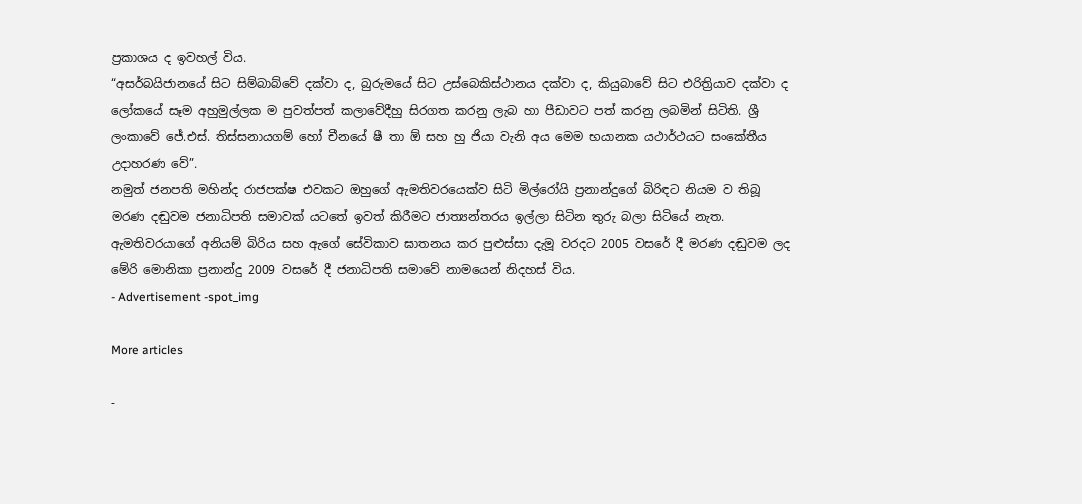ප්‍රකාශය ද ඉවහල් විය.
“අසර්බයිජානයේ සිට සිම්බාබ්වේ දක්වා ද, බුරුමයේ සිට උස්බෙකිස්ථානය දක්වා ද, කියුබාවේ සිට එරිත්‍රියාව දක්වා ද ලෝකයේ සෑම අහුමුල්ලක ම පුවත්පත් කලාවේදීහු සිරගත කරනු ලැබ හා පීඩාවට පත් කරනු ලබමින් සිටිති. ශ්‍රී ලංකාවේ ජේ.එස්. තිස්සනායගම් හෝ චීනයේ ෂී තා ඕ සහ හු ජියා වැනි අය මෙම භයානක යථාර්ථයට සංකේතීය උදාහරණ වේ”.
නමුත් ජනපති මහින්ද රාජපක්ෂ එවකට ඔහුගේ ඇමතිවරයෙක්ව සිටි මිල්රෝයි ප්‍රනාන්දුගේ බිරිඳට නියම ව තිබූ මරණ දඬුවම ජනාධිපති සමාවක් යටතේ ඉවත් කිරීමට ජාත්‍යන්තරය ඉල්ලා සිටින තුරු බලා සිටියේ නැත. ඇමතිවරයාගේ අනියම් බිරිය සහ ඇගේ සේවිකාව ඝාතනය කර පුළුස්සා දැමූ වරදට 2005 වසරේ දී මරණ දඬුවම ලද මේරි මොනිකා ප්‍රනාන්දු 2009 වසරේ දී ජනාධිපති සමාවේ නාමයෙන් නිදහස් විය.
- Advertisement -spot_img

More articles

-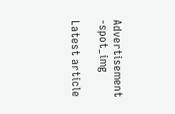Advertisement -spot_img

Latest article